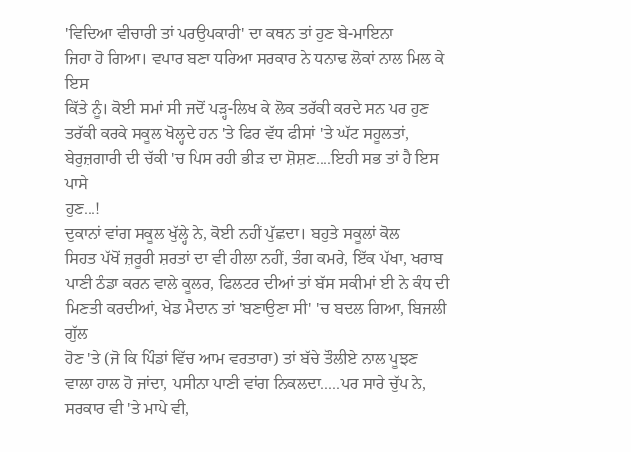'ਵਿਦਿਆ ਵੀਚਾਰੀ ਤਾਂ ਪਰਉਪਕਾਰੀ' ਦਾ ਕਥਨ ਤਾਂ ਹੁਣ ਬੇ-ਮਾਇਨਾ
ਜਿਹਾ ਹੋ ਗਿਆ। ਵਪਾਰ ਬਣਾ ਧਰਿਆ ਸਰਕਾਰ ਨੇ ਧਨਾਢ ਲੋਕਾਂ ਨਾਲ ਮਿਲ ਕੇ ਇਸ
ਕਿੱਤੇ ਨੂੰ। ਕੋਈ ਸਮਾਂ ਸੀ ਜਦੋਂ ਪੜ੍ਹ-ਲਿਖ ਕੇ ਲੋਕ ਤਰੱਕੀ ਕਰਦੇ ਸਨ ਪਰ ਹੁਣ
ਤਰੱਕੀ ਕਰਕੇ ਸਕੂਲ ਖੋਲ੍ਹਦੇ ਹਨ 'ਤੇ ਫਿਰ ਵੱਧ ਫੀਸਾਂ 'ਤੇ ਘੱਟ ਸਹੂਲਤਾਂ,
ਬੇਰੁਜ਼ਗਾਰੀ ਦੀ ਚੱਕੀ 'ਚ ਪਿਸ ਰਹੀ ਭੀੜ ਦਾ ਸ਼ੋਸ਼ਣ....ਇਹੀ ਸਭ ਤਾਂ ਹੈ ਇਸ ਪਾਸੇ
ਹੁਣ...!
ਦੁਕਾਨਾਂ ਵਾਂਗ ਸਕੂਲ ਖੁੱਲ੍ਹੇ ਨੇ, ਕੋਈ ਨਹੀਂ ਪੁੱਛਦਾ। ਬਹੁਤੇ ਸਕੂਲਾਂ ਕੋਲ
ਸਿਹਤ ਪੱਖੋਂ ਜ਼ਰੂਰੀ ਸ਼ਰਤਾਂ ਦਾ ਵੀ ਹੀਲਾ ਨਹੀਂ, ਤੰਗ ਕਮਰੇ, ਇੱਕ ਪੱਖਾ, ਖਰਾਬ
ਪਾਣੀ ਠੰਡਾ ਕਰਨ ਵਾਲੇ ਕੂਲਰ, ਫਿਲਟਰ ਦੀਆਂ ਤਾਂ ਬੱਸ ਸਕੀਮਾਂ ਈ ਨੇ ਕੰਧ ਦੀ
ਮਿਣਤੀ ਕਰਦੀਆਂ, ਖੇਡ ਮੈਦਾਨ ਤਾਂ 'ਬਣਾਉਣਾ ਸੀ' 'ਚ ਬਦਲ ਗਿਆ, ਬਿਜਲੀ ਗੁੱਲ
ਹੋਣ 'ਤੇ (ਜੋ ਕਿ ਪਿੰਡਾਂ ਵਿੱਚ ਆਮ ਵਰਤਾਰਾ) ਤਾਂ ਬੱਚੇ ਤੌਲੀਏ ਨਾਲ ਪੂਝਣ
ਵਾਲਾ ਹਾਲ ਹੋ ਜਾਂਦਾ, ਪਸੀਨਾ ਪਾਣੀ ਵਾਂਗ ਨਿਕਲਦਾ.....ਪਰ ਸਾਰੇ ਚੁੱਪ ਨੇ,
ਸਰਕਾਰ ਵੀ 'ਤੇ ਮਾਪੇ ਵੀ,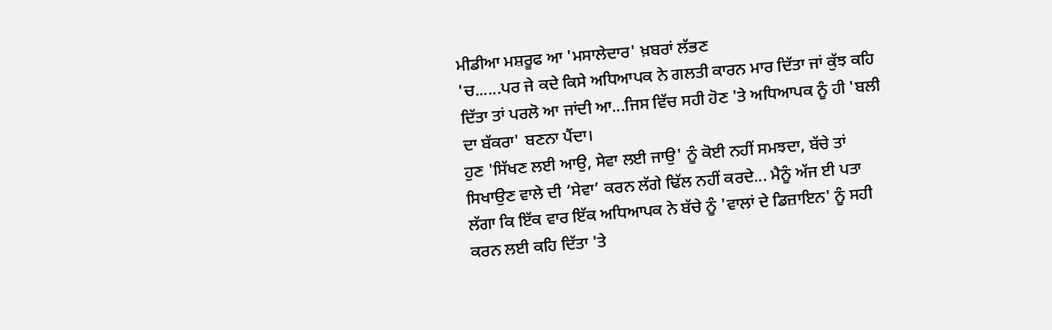ਮੀਡੀਆ ਮਸ਼ਰੂਫ ਆ 'ਮਸਾਲੇਦਾਰ' ਖ਼ਬਰਾਂ ਲੱਭਣ
'ਚ......ਪਰ ਜੇ ਕਦੇ ਕਿਸੇ ਅਧਿਆਪਕ ਨੇ ਗਲਤੀ ਕਾਰਨ ਮਾਰ ਦਿੱਤਾ ਜਾਂ ਕੁੱਝ ਕਹਿ
ਦਿੱਤਾ ਤਾਂ ਪਰਲੋ ਆ ਜਾਂਦੀ ਆ...ਜਿਸ ਵਿੱਚ ਸਹੀ ਹੋਣ 'ਤੇ ਅਧਿਆਪਕ ਨੂੰ ਹੀ 'ਬਲੀ
ਦਾ ਬੱਕਰਾ' ਬਣਨਾ ਪੈਂਦਾ।
ਹੁਣ 'ਸਿੱਖਣ ਲਈ ਆਉ, ਸੇਵਾ ਲਈ ਜਾਉ' ਨੂੰ ਕੋਈ ਨਹੀਂ ਸਮਝਦਾ, ਬੱਚੇ ਤਾਂ
ਸਿਖਾਉਣ ਵਾਲੇ ਦੀ ‘ਸੇਵਾ’ ਕਰਨ ਲੱਗੇ ਢਿੱਲ ਨਹੀਂ ਕਰਦੇ... ਮੈਨੂੰ ਅੱਜ ਈ ਪਤਾ
ਲੱਗਾ ਕਿ ਇੱਕ ਵਾਰ ਇੱਕ ਅਧਿਆਪਕ ਨੇ ਬੱਚੇ ਨੂੰ 'ਵਾਲਾਂ ਦੇ ਡਿਜ਼ਾਇਨ' ਨੂੰ ਸਹੀ
ਕਰਨ ਲਈ ਕਹਿ ਦਿੱਤਾ 'ਤੇ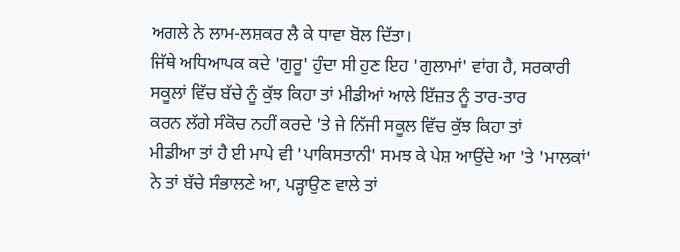ਅਗਲੇ ਨੇ ਲਾਮ-ਲਸ਼ਕਰ ਲੈ ਕੇ ਧਾਵਾ ਬੋਲ ਦਿੱਤਾ।
ਜਿੱਥੇ ਅਧਿਆਪਕ ਕਦੇ 'ਗੁਰੂ' ਹੁੰਦਾ ਸੀ ਹੁਣ ਇਹ 'ਗੁਲਾਮਾਂ' ਵਾਂਗ ਹੈ, ਸਰਕਾਰੀ
ਸਕੂਲਾਂ ਵਿੱਚ ਬੱਚੇ ਨੂੰ ਕੁੱਝ ਕਿਹਾ ਤਾਂ ਮੀਡੀਆਂ ਆਲੇ ਇੱਜ਼ਤ ਨੂੰ ਤਾਰ-ਤਾਰ
ਕਰਨ ਲੱਗੇ ਸੰਕੋਚ ਨਹੀਂ ਕਰਦੇ 'ਤੇ ਜੇ ਨਿੱਜੀ ਸਕੂਲ ਵਿੱਚ ਕੁੱਝ ਕਿਹਾ ਤਾਂ
ਮੀਡੀਆ ਤਾਂ ਹੈ ਈ ਮਾਪੇ ਵੀ 'ਪਾਕਿਸਤਾਨੀ' ਸਮਝ ਕੇ ਪੇਸ਼ ਆਉਂਦੇ ਆ 'ਤੇ 'ਮਾਲਕਾਂ'
ਨੇ ਤਾਂ ਬੱਚੇ ਸੰਭਾਲਣੇ ਆ, ਪੜ੍ਹਾਉਣ ਵਾਲੇ ਤਾਂ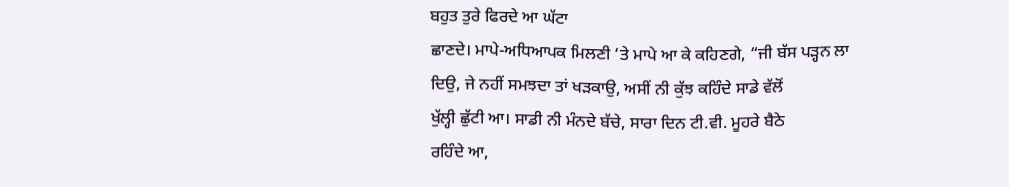ਬਹੁਤ ਤੁਰੇ ਫਿਰਦੇ ਆ ਘੱਟਾ
ਛਾਣਦੇ। ਮਾਪੇ-ਅਧਿਆਪਕ ਮਿਲਣੀ ‘ਤੇ ਮਾਪੇ ਆ ਕੇ ਕਹਿਣਗੇ, “ਜੀ ਬੱਸ ਪੜ੍ਹਨ ਲਾ
ਦਿਉ, ਜੇ ਨਹੀਂ ਸਮਝਦਾ ਤਾਂ ਖੜਕਾਉ, ਅਸੀਂ ਨੀ ਕੁੱਝ ਕਹਿੰਦੇ ਸਾਡੇ ਵੱਲੋਂ
ਖੁੱਲ੍ਹੀ ਛੁੱਟੀ ਆ। ਸਾਡੀ ਨੀ ਮੰਨਦੇ ਬੱਚੇ, ਸਾਰਾ ਦਿਨ ਟੀ.ਵੀ. ਮੂਹਰੇ ਬੈਠੇ
ਰਹਿੰਦੇ ਆ,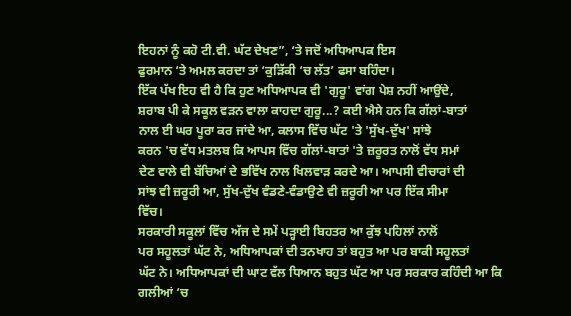ਇਹਨਾਂ ਨੂੰ ਕਹੋ ਟੀ.ਵੀ. ਘੱਟ ਦੇਖਣ”, ‘ਤੇ ਜਦੋਂ ਅਧਿਆਪਕ ਇਸ
ਫੁਰਮਾਨ ‘ਤੇ ਅਮਲ ਕਰਦਾ ਤਾਂ ‘ਕੁੜਿੱਕੀ ‘ਚ ਲੱਤ’ ਫਸਾ ਬਹਿੰਦਾ।
ਇੱਕ ਪੱਖ ਇਹ ਵੀ ਹੈ ਕਿ ਹੁਣ ਅਧਿਆਪਕ ਵੀ 'ਗੁਰੂ' ਵਾਂਗ ਪੇਸ਼ ਨਹੀਂ ਆਉਂਦੇ,
ਸ਼ਰਾਬ ਪੀ ਕੇ ਸਕੂਲ ਵੜਨ ਵਾਲਾ ਕਾਹਦਾ ਗੁਰੂ...? ਕਈ ਐਸੇ ਹਨ ਕਿ ਗੱਲਾਂ-ਬਾਤਾਂ
ਨਾਲ ਈ ਘਰ ਪੂਰਾ ਕਰ ਜਾਂਦੇ ਆ, ਕਲਾਸ ਵਿੱਚ ਘੱਟ 'ਤੇ 'ਸੁੱਖ-ਦੁੱਖ' ਸਾਂਝੇ
ਕਰਨ 'ਚ ਵੱਧ ਮਤਲਬ ਕਿ ਆਪਸ ਵਿੱਚ ਗੱਲਾਂ-ਬਾਤਾਂ 'ਤੇ ਜ਼ਰੂਰਤ ਨਾਲੋਂ ਵੱਧ ਸਮਾਂ
ਦੇਣ ਵਾਲੇ ਵੀ ਬੱਚਿਆਂ ਦੇ ਭਵਿੱਖ ਨਾਲ ਖਿਲਵਾੜ ਕਰਦੇ ਆ। ਆਪਸੀ ਵੀਚਾਰਾਂ ਦੀ
ਸਾਂਝ ਵੀ ਜ਼ਰੂਰੀ ਆ, ਸੁੱਖ-ਦੁੱਖ ਵੰਡਣੇ-ਵੰਡਾਉਣੇ ਵੀ ਜ਼ਰੂਰੀ ਆ ਪਰ ਇੱਕ ਸੀਮਾ
ਵਿੱਚ।
ਸਰਕਾਰੀ ਸਕੂਲਾਂ ਵਿੱਚ ਅੱਜ ਦੇ ਸਮੇਂ ਪੜ੍ਹਾਈ ਬਿਹਤਰ ਆ ਕੁੱਝ ਪਹਿਲਾਂ ਨਾਲੋਂ
ਪਰ ਸਹੂਲਤਾਂ ਘੱਟ ਨੇ, ਅਧਿਆਪਕਾਂ ਦੀ ਤਨਖਾਹ ਤਾਂ ਬਹੁਤ ਆ ਪਰ ਬਾਕੀ ਸਹੂਲਤਾਂ
ਘੱਟ ਨੇ। ਅਧਿਆਪਕਾਂ ਦੀ ਘਾਟ ਵੱਲ ਧਿਆਨ ਬਹੁਤ ਘੱਟ ਆ ਪਰ ਸਰਕਾਰ ਕਹਿੰਦੀ ਆ ਕਿ
ਗਲੀਆਂ ‘ਚ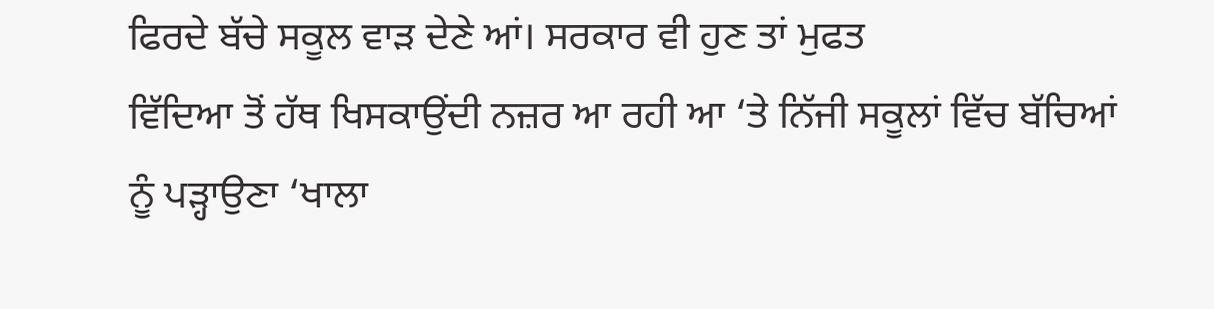ਫਿਰਦੇ ਬੱਚੇ ਸਕੂਲ ਵਾੜ ਦੇਣੇ ਆਂ। ਸਰਕਾਰ ਵੀ ਹੁਣ ਤਾਂ ਮੁਫਤ
ਵਿੱਦਿਆ ਤੋਂ ਹੱਥ ਖਿਸਕਾਉਂਦੀ ਨਜ਼ਰ ਆ ਰਹੀ ਆ ‘ਤੇ ਨਿੱਜੀ ਸਕੂਲਾਂ ਵਿੱਚ ਬੱਚਿਆਂ
ਨੂੰ ਪੜ੍ਹਾਉਣਾ ‘ਖਾਲਾ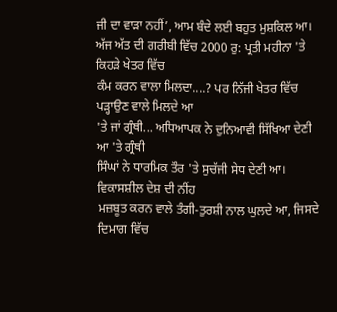ਜੀ ਦਾ ਵਾੜਾ ਨਹੀਂ’, ਆਮ ਬੰਦੇ ਲਈ ਬਹੁਤ ਮੁਸ਼ਕਿਲ ਆ।
ਅੱਜ ਅੱਤ ਦੀ ਗਰੀਬੀ ਵਿੱਚ 2000 ਰੁ: ਪ੍ਰਤੀ ਮਹੀਨਾ 'ਤੇ ਕਿਹੜੇ ਖੇਤਰ ਵਿੱਚ
ਕੰਮ ਕਰਨ ਵਾਲਾ ਮਿਲਦਾ....? ਪਰ ਨਿੱਜੀ ਖੇਤਰ ਵਿੱਚ ਪੜ੍ਹਾਉਣ ਵਾਲੇ ਮਿਲਦੇ ਆ
'ਤੇ ਜਾਂ ਗ੍ਰੰਥੀ... ਅਧਿਆਪਕ ਨੇ ਦੁਨਿਆਵੀ ਸਿੱਖਿਆ ਦੇਣੀ ਆ 'ਤੇ ਗ੍ਰੰਥੀ
ਸਿੰਘਾਂ ਨੇ ਧਾਰਮਿਕ ਤੌਰ 'ਤੇ ਸੁਚੱਜੀ ਸੇਧ ਦੇਣੀ ਆ। ਵਿਕਾਸਸ਼ੀਲ ਦੇਸ਼ ਦੀ ਨੀਂਹ
ਮਜ਼ਬੂਤ ਕਰਨ ਵਾਲੇ ਤੰਗੀ-ਤੁਰਸ਼ੀ ਨਾਲ ਘੁਲਦੇ ਆ, ਜਿਸਦੇ ਦਿਮਾਗ ਵਿੱਚ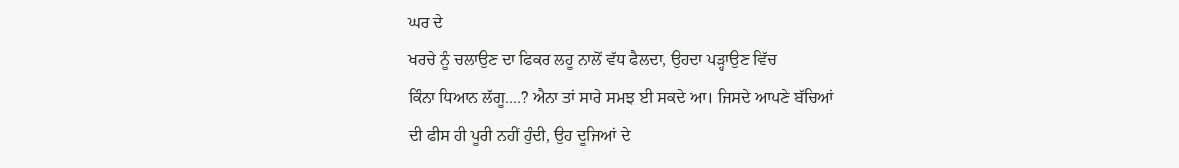ਘਰ ਦੇ
ਖਰਚੇ ਨੂੰ ਚਲਾਉਣ ਦਾ ਫਿਕਰ ਲਹੂ ਨਾਲੋਂ ਵੱਧ ਫੈਲਦਾ, ਉਹਦਾ ਪੜ੍ਹਾਉਣ ਵਿੱਚ
ਕਿੰਨਾ ਧਿਆਨ ਲੱਗੂ....? ਐਨਾ ਤਾਂ ਸਾਰੇ ਸਮਝ ਈ ਸਕਦੇ ਆ। ਜਿਸਦੇ ਆਪਣੇ ਬੱਚਿਆਂ
ਦੀ ਫੀਸ ਹੀ ਪੂਰੀ ਨਹੀਂ ਹੁੰਦੀ, ਉਹ ਦੂਜਿਆਂ ਦੇ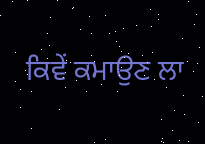ਕਿਵੇਂ ਕਮਾਉਣ ਲਾ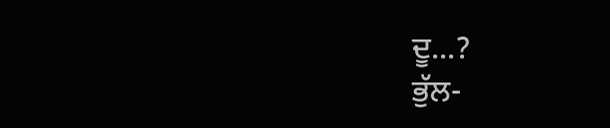ਦੂ...?
ਭੁੱਲ-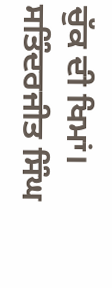ਚੁੱਕ ਦੀ ਖਿਮਾਂ।
ਸਤਿੰਦਰਜੀਤ ਸਿੰਘ